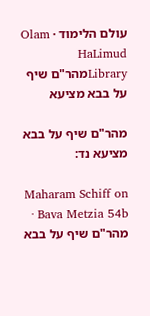עולם הלימוד · Olam HaLimud
Libraryמהר"ם שיף על בבא מציעא

מהר"ם שיף על בבא מציעא נד:

Maharam Schiff on Bava Metzia 54b · מהר"ם שיף על בבא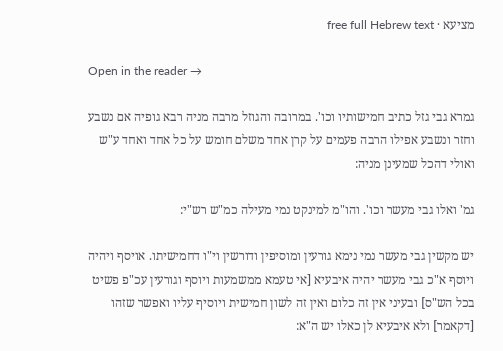מציעא · free full Hebrew text

Open in the reader →

גמרא גבי גזל כתיב חמישותיו וכו'. במרובה והגוזל מרבה מניה רבא גופיה אם נשבע וחזר ונשבע אפילו הרבה פעמים על קרן אחד משלם חומש על כל אחד ואחד ע"ש ואולי דהכל שמעינן מניה:

גמ' ואלו גבי מעשר וכו'. והו"מ למינקט נמי מעילה כמ"ש רש"י:

יש מקשין גבי מעשר נמי נימא גורעין ומוסיפין ודורשין וי"ו דחמישיתו. אויסף ויהיה ויוסף א"כ גבי מעשר יהיה איבעיא [אי טעמא ממשמעות ויוסף וגורעין עכ"פ פשיט בכל הש"ס] ובעיני אין זה כלום ואין זה לשון חמישית ויוסיף עליו ואפשר שזהו [דקאמר] ולא איבעיא לן כאלו יש ה"א: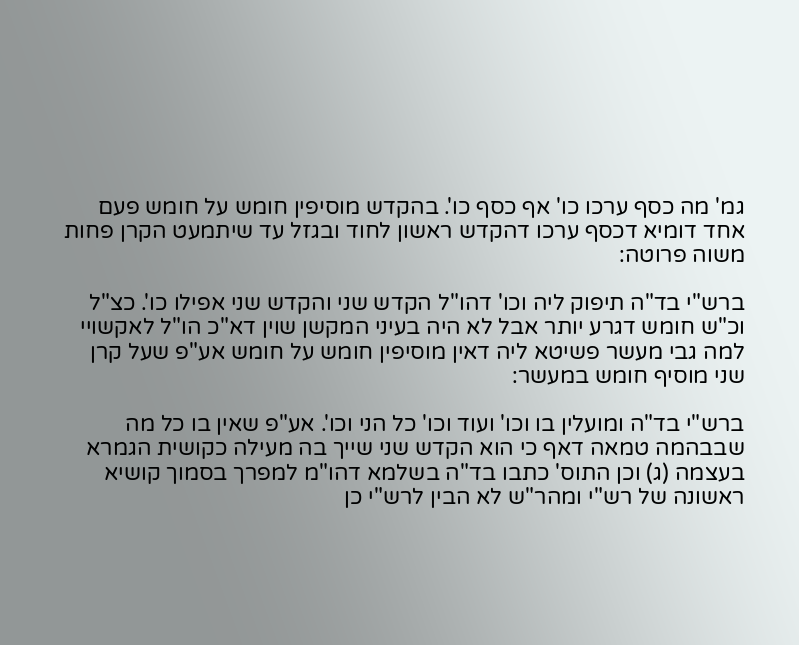גמ' מה כסף ערכו כו' אף כסף כו'. בהקדש מוסיפין חומש על חומש פעם אחד דומיא דכסף ערכו דהקדש ראשון לחוד ובגזל עד שיתמעט הקרן פחות משוה פרוטה:

ברש"י בד"ה תיפוק ליה וכו' דהו"ל הקדש שני והקדש שני אפילו כו'. כצ"ל וכ"ש חומש דגרע יותר אבל לא היה בעיני המקשן שוין דא"כ הו"ל לאקשויי למה גבי מעשר פשיטא ליה דאין מוסיפין חומש על חומש אע"פ שעל קרן שני מוסיף חומש במעשר:

ברש"י בד"ה ומועלין בו וכו' ועוד וכו' כל הני וכו'. אע"פ שאין בו כל מה שבבהמה טמאה דאף כי הוא הקדש שני שייך בה מעילה כקושית הגמרא בעצמה (ג) וכן התוס' כתבו בד"ה בשלמא דהו"מ למפרך בסמוך קושיא ראשונה של רש"י ומהר"ש לא הבין לרש"י כן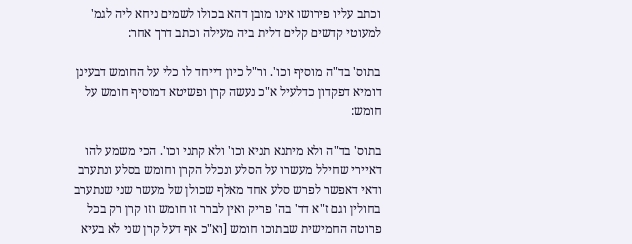וכתב עליו פירושו אינו מובן דהא בכולו לשמים ניחא ליה לגמ' למעוטי קדשים קלים דלית ביה מעילה וכתב דרך אחר:

בתוס' בד"ה מוסיף וכו'. ור"ל כיון דייחד לו כלי על החומש דבעינן דומיא דפקדון כדלעיל א"כ נעשה קרן ופשיטא דמוסיף חומש על חומש:

בתוס' בד"ה ולא מיתנא תניא וכו' ולא קתני וכו'. הכי משמע להו דאיירי שחילל מעשרו על הסלע ונכלל הקרן וחומש בסלע ונתערב ודאי דאפשר לפרש סלע אחד מאלף שכולן של מעשר שני שנתערב בחולין וגם ז"א דד' בה' פריק ואין לברר זו חומש וזו קרן רק בכל פרוטה החמישית שבתוכו חומש [וא"כ אף דעל קרן שני לא בעיא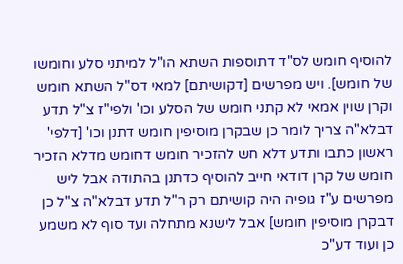להוסיף חומש לס"ד דתוספות השתא הו"ל למיתני סלע וחומשו של חומש]. ויש מפרשים [דקושיתם] למאי דס"ל השתא חומש וקרן שוין אמאי לא קתני חומש של הסלע וכו' ולפי"ז צ"ל תדע דבלא"ה צריך לומר כן שבקרן מוסיפין חומש דתנן וכו' [דלפי' ראשון כתבו ותדע דלא חש להזכיר חומש דחומש מדלא הזכיר חומש של קרן דודאי חייב להוסיף כדתנן בהתודה אבל ליש מפרשים ע"ז גופיה היה קושיתם רק ר"ל תדע דבלא"ה צ"ל כן דבקרן מוסיפין חומש] אבל לישנא מתחלה ועד סוף לא משמע כן ועוד דע"כ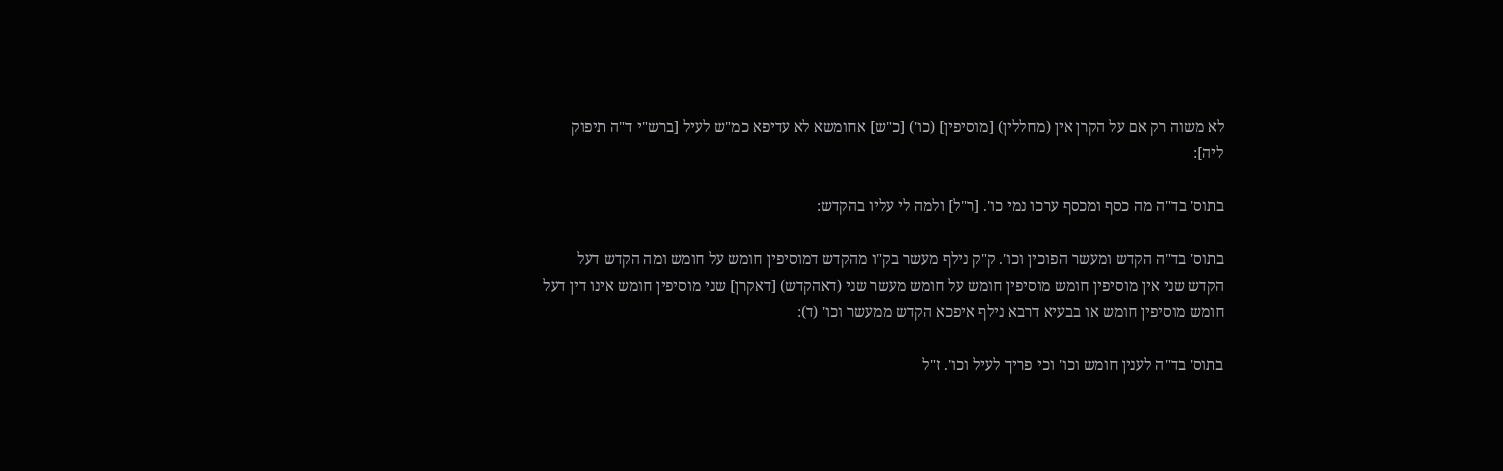לא משוה רק אם על הקרן אין (מחללין) [מוסיפין] (כו') [כ"ש] אחומשא לא עדיפא כמ"ש לעיל [ברש"י ד"ה תיפוק ליה]:

בתוס' בד"ה מה כסף ומכסף ערכו נמי כו'. [ר"ל] ולמה לי עליו בהקדש:

בתוס' בד"ה הקדש ומעשר הפוכין וכו'. ק"ק נילף מעשר בק"ו מהקדש דמוסיפין חומש על חומש ומה הקדש דעל הקדש שני אין מוסיפין חומש מוסיפין חומש על חומש מעשר שני (דאהקדש) [דאקרן] שני מוסיפין חומש אינו דין דעל חומש מוסיפין חומש או בבעיא דרבא נילף איפכא הקדש ממעשר וכו' (ד):

בתוס' בד"ה לענין חומש וכו' וכי פריך לעיל וכו'. ז"ל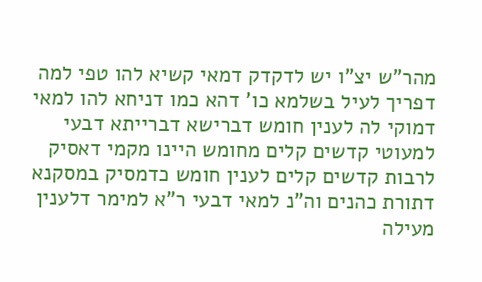מהר"ש יצ"ו יש לדקדק דמאי קשיא להו טפי למה דפריך לעיל בשלמא כו' דהא כמו דניחא להו למאי דמוקי לה לענין חומש דברישא דברייתא דבעי למעוטי קדשים קלים מחומש היינו מקמי דאסיק לרבות קדשים קלים לענין חומש כדמסיק במסקנא דתורת כהנים וה"נ למאי דבעי ר"א למימר דלענין מעילה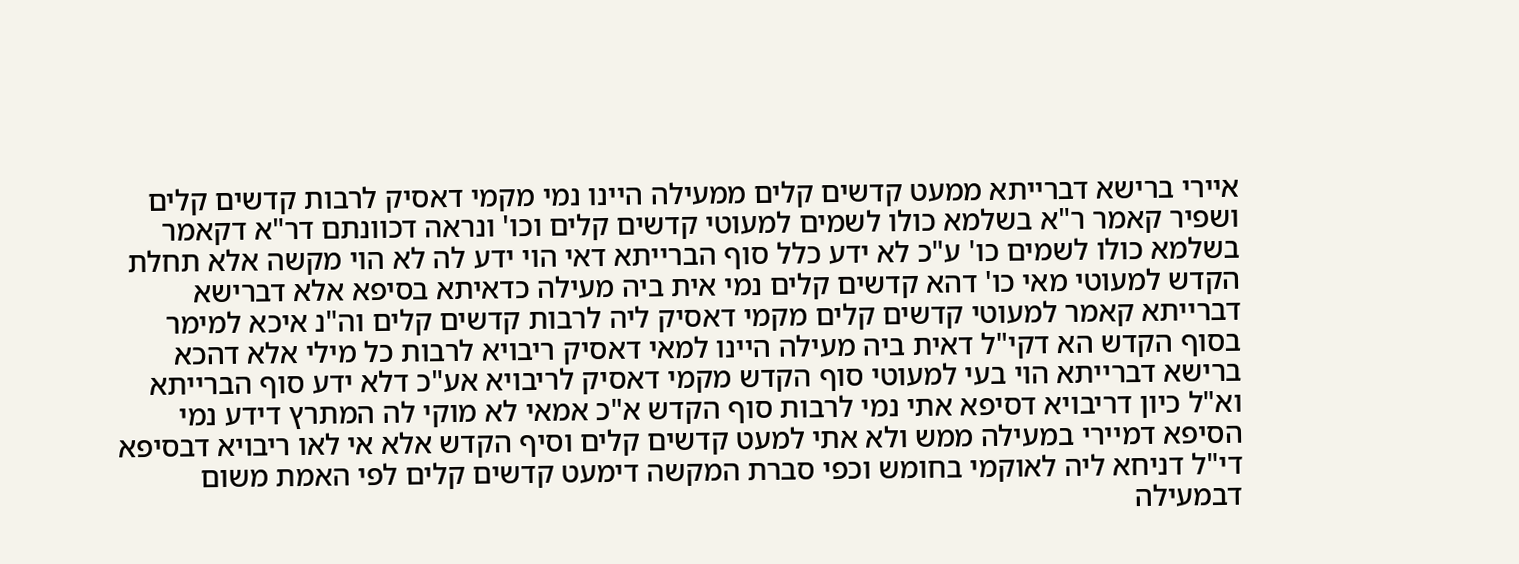איירי ברישא דברייתא ממעט קדשים קלים ממעילה היינו נמי מקמי דאסיק לרבות קדשים קלים ושפיר קאמר ר"א בשלמא כולו לשמים למעוטי קדשים קלים וכו' ונראה דכוונתם דר"א דקאמר בשלמא כולו לשמים כו' ע"כ לא ידע כלל סוף הברייתא דאי הוי ידע לה לא הוי מקשה אלא תחלת הקדש למעוטי מאי כו' דהא קדשים קלים נמי אית ביה מעילה כדאיתא בסיפא אלא דברישא דברייתא קאמר למעוטי קדשים קלים מקמי דאסיק ליה לרבות קדשים קלים וה"נ איכא למימר בסוף הקדש הא דקי"ל דאית ביה מעילה היינו למאי דאסיק ריבויא לרבות כל מילי אלא דהכא ברישא דברייתא הוי בעי למעוטי סוף הקדש מקמי דאסיק לריבויא אע"כ דלא ידע סוף הברייתא וא"ל כיון דריבויא דסיפא אתי נמי לרבות סוף הקדש א"כ אמאי לא מוקי לה המתרץ דידע נמי הסיפא דמיירי במעילה ממש ולא אתי למעט קדשים קלים וסיף הקדש אלא אי לאו ריבויא דבסיפא די"ל דניחא ליה לאוקמי בחומש וכפי סברת המקשה דימעט קדשים קלים לפי האמת משום דבמעילה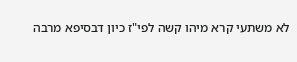לא משתעי קרא מיהו קשה לפי"ז כיון דבסיפא מרבה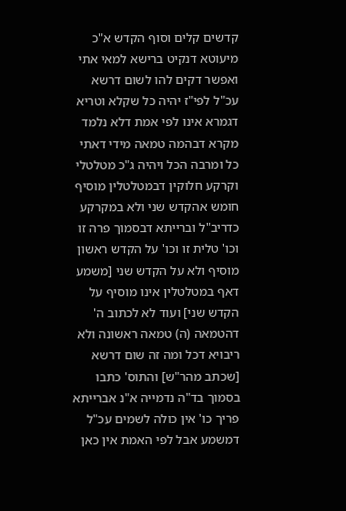קדשים קלים וסוף הקדש א"כ מיעוטא דנקיט ברישא למאי אתי ואפשר דקים להו לשום דרשא עכ"ל לפי"ז יהיה כל שקלא וטריא דגמרא אינו לפי אמת דלא נלמד מקרא דבהמה טמאה מידי דאתי כל ומרבה הכל ויהיה ג"כ מטלטלי וקרקע חלוקין דבמטלטלין מוסיף חומש אהקדש שני ולא במקרקע כדריב"ל וברייתא דבסמוך פרה זו וכו' טלית זו וכו' על הקדש ראשון מוסיף ולא על הקדש שני [משמע דאף במטלטלין אינו מוסיף על הקדש שני] ועוד לא לכתוב ה' דהטמאה (ה) טמאה ראשונה ולא ריבויא דכל ומה זה שום דרשא [שכתב מהר"ש] והתוס' כתבו בסמוך בד"ה נדמייה א"נ אברייתא פריך כו' אין כולה לשמים עכ"ל דמשמע אבל לפי האמת אין כאן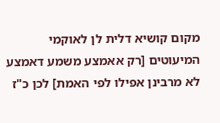מקום קושיא דלית לן לאוקמי המיעוטים [רק אאמצע משמע דאמצע לא מרבינן אפילו לפי האמת] לכן כ"ז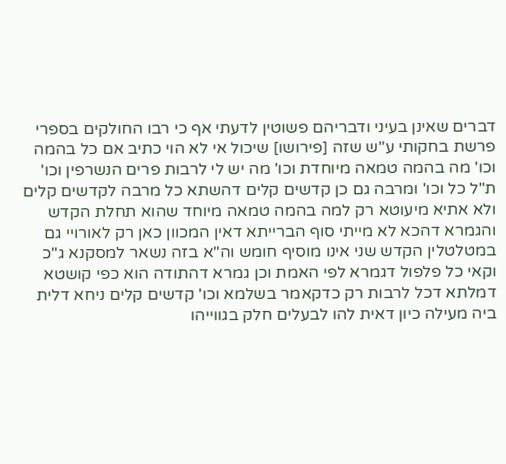דברים שאינן בעיני ודבריהם פשוטין לדעתי אף כי רבו החולקים בספרי פרשת בחקותי ע"ש שזה [פירושו] שיכול אי לא הוי כתיב אם כל בהמה וכו' מה בהמה טמאה מיוחדת וכו' מה יש לי לרבות פרים הנשרפין וכו' ת"ל כל וכו' ומרבה גם כן קדשים קלים דהשתא כל מרבה לקדשים קלים ולא אתיא מיעוטא רק למה בהמה טמאה מיוחד שהוא תחלת הקדש והגמרא דהכא לא מייתי סוף הברייתא דאין המכוון כאן רק לאורויי גם במטלטלין הקדש שני אינו מוסיף חומש וה"א בזה נשאר למסקנא ג"כ וקאי כל פלפול דגמרא לפי האמת וכן גמרא דהתודה הוא כפי קושטא דמלתא דכל לרבות רק כדקאמר בשלמא וכו' קדשים קלים ניחא דלית ביה מעילה כיון דאית להו לבעלים חלק בגווייהו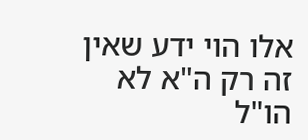אלו הוי ידע שאין זה רק ה"א לא הו"ל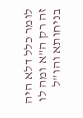לומר כלל דלא היה זה רק ה"א ומה לו בניחותא והו"ל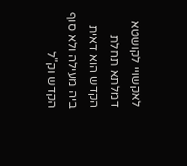לאקשויי לקושטא דמלתא תחלת הקדש הוא דאית ביה מעילה ולא סוף הקדש וק"ל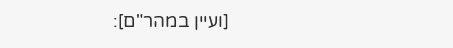[ועיין במהר"ם]: